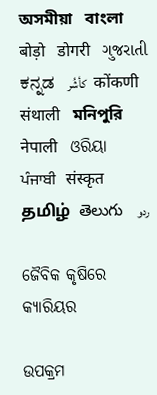অসমীয়া   বাংলা   बोड़ो   डोगरी   ગુજરાતી   ಕನ್ನಡ   كأشُر   कोंकणी   संथाली   মনিপুরি   नेपाली   ଓରିୟା   ਪੰਜਾਬੀ   संस्कृत   தமிழ்  తెలుగు   ردو

ଜୈବିକ କୃଷିରେ କ୍ୟାରିୟର

ଉପକ୍ରମ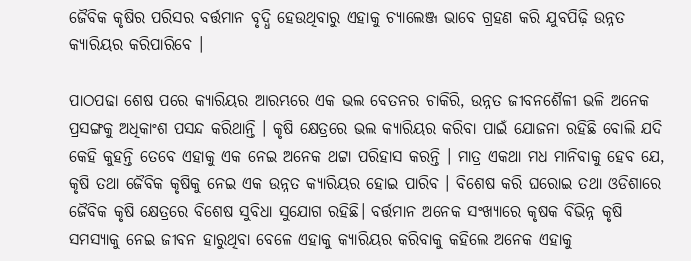ଜୈବିକ କୃଷିର ପରିସର ବର୍ତ୍ତମାନ ବୃଦ୍ଧି ହେଉଥିବାରୁ ଏହାକୁ ଚ୍ୟାଲେଞ୍ଜ ଭାବେ ଗ୍ରହଣ କରି ଯୁବପିଢ଼ି ଉନ୍ନତ କ୍ୟାରିୟର କରିପାରିବେ ।

ପାଠପଢା ଶେଷ ପରେ କ୍ୟାରିୟର ଆରମ୍ଭରେ ଏକ ଭଲ ବେତନର ଚାକିରି, ଉନ୍ନତ ଜୀବନଶୈଳୀ ଭଳି ଅନେକ ପ୍ରସଙ୍ଗକୁ ଅଧିକାଂଶ ପସନ୍ଦ କରିଥାନ୍ତି । କୃଷି କ୍ଷେତ୍ରରେ ଭଲ କ୍ୟାରିୟର କରିବା ପାଇଁ ଯୋଜନା ରହିଛି ବୋଲି ଯଦି କେହି କୁହନ୍ତି ତେବେ ଏହାକୁ ଏକ ନେଇ ଅନେକ ଥଟ୍ଟା ପରିହାସ କରନ୍ତି । ମାତ୍ର ଏକଥା ମଧ ମାନିବାକୁ ହେବ ଯେ, କୃଷି ତଥା ଜୈବିକ କୃଷିକୁ ନେଇ ଏକ ଉନ୍ନତ କ୍ୟାରିୟର ହୋଇ ପାରିବ । ବିଶେଷ କରି ଘରୋଇ ତଥା ଓଡିଶାରେ ଜୈବିକ କୃଷି କ୍ଷେତ୍ରରେ ବିଶେଷ ସୁବିଧା ସୁଯୋଗ ରହିଛି। ବର୍ତ୍ତମାନ ଅନେକ ସଂଖ୍ୟାରେ କୃଷକ ବିଭିନ୍ନ କୃଷି ସମସ୍ୟାକୁ ନେଇ ଜୀବନ ହାରୁଥିବା ବେଳେ ଏହାକୁ କ୍ୟାରିୟର କରିବାକୁ କହିଲେ ଅନେକ ଏହାକୁ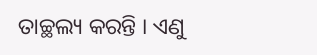ତାଚ୍ଛଲ୍ୟ କରନ୍ତି । ଏଣୁ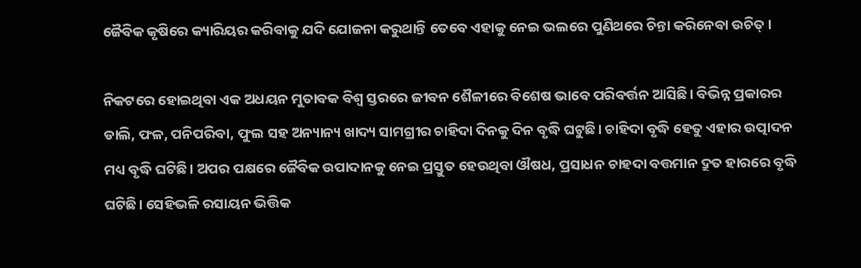ଜୈବିକ କୃଷିରେ କ୍ୟାରିୟର କରିବାକୁ ଯଦି ଯୋଜନା କରୁଥାନ୍ତି ତେବେ ଏହାକୁ ନେଇ ଭଲରେ ପୁଣିଥରେ ଚିନ୍ତା କରିନେବା ଉଚିତ୍।

ନିକଟରେ ହୋଇଥିବା ଏକ ଅଧୟନ ମୁତାବକ ବିଶ୍ଵ ସ୍ତରରେ ଜୀବନ ଶୈଳୀରେ ବିଶେଷ ଭାବେ ପରିବର୍ତ୍ତନ ଆସିଛି। ବିଭିନ୍ନ ପ୍ରକାରର ଡାଲି, ଫଳ, ପନିପରିବା, ଫୁଲ ସହ ଅନ୍ୟାନ୍ୟ ଖାଦ୍ୟ ସାମଗ୍ରୀର ଚାହିଦା ଦିନକୁ ଦିନ ବୃଦ୍ଧି ଘଟୁଛି। ଚାହିଦା ବୃଦ୍ଧି ହେତୁ ଏହାର ଉତ୍ପାଦନ ମଧ୍ୟ ବୃଦ୍ଧି ଘଟିଛି। ଅପର ପକ୍ଷରେ ଜୈବିକ ଉପାଦାନକୁ ନେଇ ପ୍ରସ୍ତୁତ ହେଉଥିବା ଔଷଧ, ପ୍ରସାଧନ ଚାହଦା ବତ୍ତମାନ ଦ୍ରୁତ ହାରରେ ବୃଦ୍ଧି ଘଟିଛି। ସେହିଭଳି ରସାୟନ ଭିତ୍ତିକ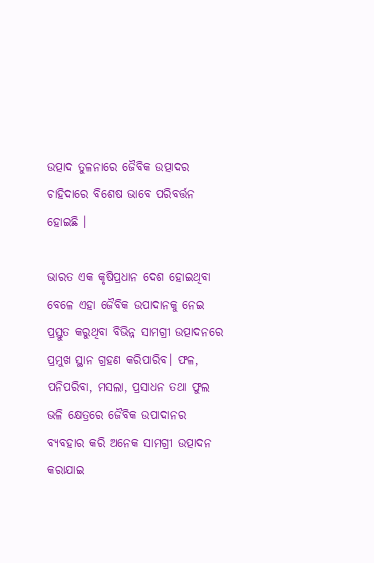ଉତ୍ପାଦ ତୁଳନାରେ ଜୈବିକ ଉତ୍ପାଦର ଚାହିଦାରେ ବିଶେଷ ଭାବେ ପରିବର୍ତ୍ତନ ହୋଇଛି ।

ଭାରତ ଏକ କୃଷିପ୍ରଧାନ ଦେଶ ହୋଇଥିବା ବେଳେ ଏହା ଜୈବିକ ଉପାଦାନକୁ ନେଇ ପ୍ରସ୍ତୁତ କରୁଥିବା ବିଭିନ୍ନ ସାମଗ୍ରୀ ଉତ୍ପାଦନରେ ପ୍ରମୁଖ ସ୍ଥାନ ଗ୍ରହଣ କରିପାରିବ। ଫଳ, ପନିପରିବା, ମସଲା, ପ୍ରସାଧନ ତଥା ଫୁଲ ଭଳି କ୍ଷେତ୍ରରେ ଜୈବିକ ଉପାଦାନର ବ୍ୟବହାର କରି ଅନେକ ସାମଗ୍ରୀ ଉତ୍ପାଦନ କରାଯାଇ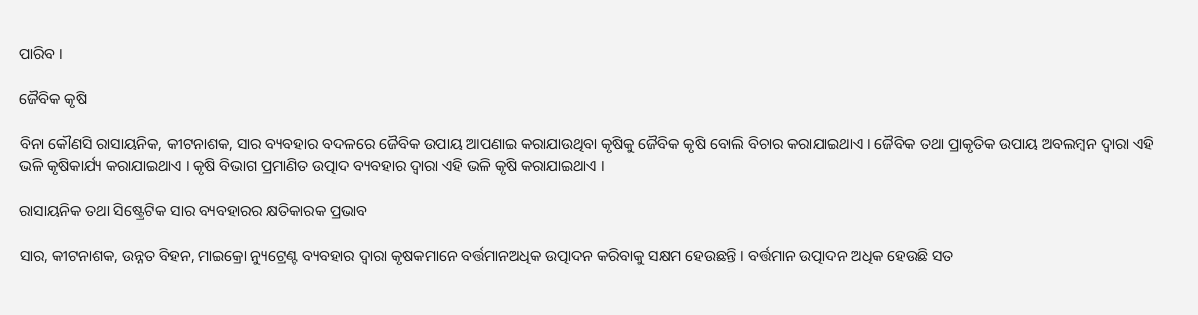ପାରିବ ।

ଜୈବିକ କୃଷି

ବିନା କୌଣସି ରାସାୟନିକ, କୀଟନାଶକ, ସାର ବ୍ୟବହାର ବଦଳରେ ଜୈବିକ ଉପାୟ ଆପଣାଇ କରାଯାଉଥିବା କୃଷିକୁ ଜୈବିକ କୃଷି ବୋଲି ବିଚାର କରାଯାଇଥାଏ । ଜୈବିକ ତଥା ପ୍ରାକୃତିକ ଉପାୟ ଅବଲମ୍ବନ ଦ୍ଵାରା ଏହି ଭଳି କୃଷିକାର୍ଯ୍ୟ କରାଯାଇଥାଏ । କୃଷି ବିଭାଗ ପ୍ରମାଣିତ ଉତ୍ପାଦ ବ୍ୟବହାର ଦ୍ଵାରା ଏହି ଭଳି କୃଷି କରାଯାଇଥାଏ ।

ରାସାୟନିକ ତଥା ସିଷ୍ଟ୍ରେଟିକ ସାର ବ୍ୟବହାରର କ୍ଷତିକାରକ ପ୍ରଭାବ

ସାର, କୀଟନାଶକ, ଉନ୍ନତ ବିହନ, ମାଇକ୍ରୋ ନ୍ୟୁଟ୍ରେଣ୍ଟ ବ୍ୟବହାର ଦ୍ଵାରା କୃଷକମାନେ ବର୍ତ୍ତମାନଅଧିକ ଉତ୍ପାଦନ କରିବାକୁ ସକ୍ଷମ ହେଉଛନ୍ତି । ବର୍ତ୍ତମାନ ଉତ୍ପାଦନ ଅଧିକ ହେଉଛି ସତ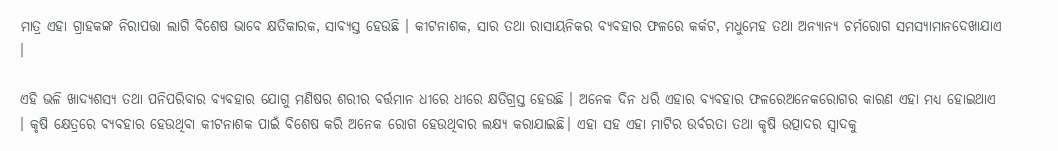ମାତ୍ର ଏହା ଗ୍ରାହକଙ୍କ ନିରାପତ୍ତା ଲାଗି ବିଶେଷ ଭାବେ କ୍ଷତିକାରକ, ସାବ୍ୟସ୍ତ ହେଉଛି । କୀଟନାଶକ, ସାର ତଥା ରାସାୟନିକର ବ୍ୟବହାର ଫଳରେ କର୍କଟ, ମଧୁମେହ ତଥା ଅନ୍ୟାନ୍ୟ ଚର୍ମରୋଗ ସମସ୍ୟାମାନଦେଖାଯାଏ ।

ଏହି ଭଳି ଖାଦ୍ୟଶସ୍ୟ ତଥା ପନିପରିବାର ବ୍ୟବହାର ଯୋଗୁ ମଣିଷର ଶରୀର ବର୍ତ୍ତମାନ ଧୀରେ ଧୀରେ କ୍ଷତିଗ୍ରସ୍ତ ହେଉଛି । ଅନେକ ଦିନ ଧରି ଏହାର ବ୍ୟବହାର ଫଳରେଅନେକରୋଗର କାରଣ ଏହା ମଧ୍ୟ ହୋଇଥାଏ । କୃଷି କ୍ଷେତ୍ରରେ ବ୍ୟବହାର ହେଉଥିବା କୀଟନାଶକ ପାଇଁ ବିଶେଷ କରି ଅନେକ ରୋଗ ହେଉଥିବାର ଲକ୍ଷ୍ୟ କରାଯାଇଛି। ଏହା ସହ ଏହା ମାଟିର ଉର୍ବରତା ତଥା କୃଷି ଉତ୍ପାଦର ସ୍ଵାଦକୁ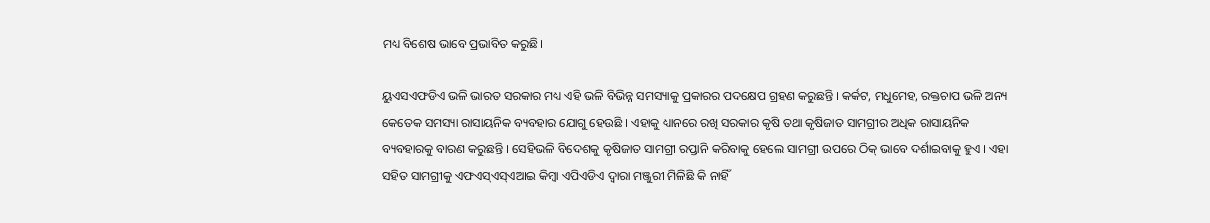ମଧ୍ୟ ବିଶେଷ ଭାବେ ପ୍ରଭାବିତ କରୁଛି।

ୟୁଏସଏଫଡିଏ ଭଳି ଭାରତ ସରକାର ମଧ୍ୟ ଏହି ଭଳି ବିଭିନ୍ନ ସମସ୍ୟାକୁ ପ୍ରକାରର ପଦକ୍ଷେପ ଗ୍ରହଣ କରୁଛନ୍ତି । କର୍କଟ, ମଧୁମେହ, ରକ୍ତଚାପ ଭଳି ଅନ୍ୟ କେତେକ ସମସ୍ୟା ରାସାୟନିକ ବ୍ୟବହାର ଯୋଗୁ ହେଉଛି । ଏହାକୁ ଧ୍ୟାନରେ ରଖି ସରକାର କୃଷି ତଥା କୃଷିଜାତ ସାମଗ୍ରୀର ଅଧିକ ରାସାୟନିକ ବ୍ୟବହାରକୁ ବାରଣ କରୁଛନ୍ତି । ସେହିଭଳି ବିଦେଶକୁ କୃଷିଜାତ ସାମଗ୍ରୀ ରପ୍ତାନି କରିବାକୁ ହେଲେ ସାମଗ୍ରୀ ଉପରେ ଠିକ୍ ଭାବେ ଦର୍ଶାଇବାକୁ ହୁଏ । ଏହା ସହିତ ସାମଗ୍ରୀକୁ ଏଫଏସ୍ଏସ୍ଏଆଇ କିମ୍ବା ଏପିଏଡିଏ ଦ୍ଵାରା ମଞ୍ଜୁରୀ ମିଳିଛି କି ନାହିଁ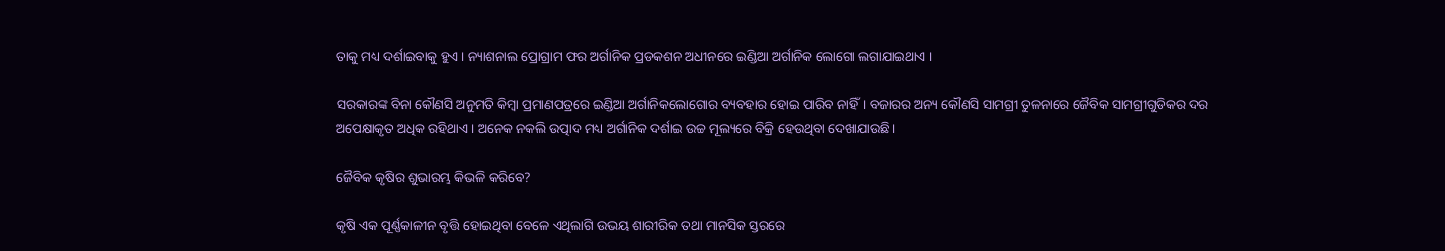ତାକୁ ମଧ୍ୟ ଦର୍ଶାଇବାକୁ ହୁଏ । ନ୍ୟାଶନାଲ ପ୍ରୋଗ୍ରାମ ଫର ଅର୍ଗାନିକ ପ୍ରଡକଶନ ଅଧୀନରେ ଇଣ୍ଡିଆ ଅର୍ଗାନିକ ଲୋଗୋ ଲଗାଯାଇଥାଏ ।

ସରକାରଙ୍କ ବିନା କୌଣସି ଅନୁମତି କିମ୍ବା ପ୍ରମାଣପତ୍ରରେ ଇଣ୍ଡିଆ ଅର୍ଗାନିକଲୋଗୋର ବ୍ୟବହାର ହୋଇ ପାରିବ ନାହିଁ। ବଜାରର ଅନ୍ୟ କୌଣସି ସାମଗ୍ରୀ ତୁଳନାରେ ଜୈବିକ ସାମଗ୍ରୀଗୁଡିକର ଦର ଅପେକ୍ଷାକୃତ ଅଧିକ ରହିଥାଏ । ଅନେକ ନକଲି ଉତ୍ପାଦ ମଧ୍ୟ ଅର୍ଗାନିକ ଦର୍ଶାଇ ଉଚ୍ଚ ମୂଲ୍ୟରେ ବିକ୍ରି ହେଉଥିବା ଦେଖାଯାଉଛି।

ଜୈବିକ କୃଷିର ଶୁଭାରମ୍ଭ କିଭଳି କରିବେ?

କୃଷି ଏକ ପୂର୍ଣ୍ଣକାଳୀନ ବୃତ୍ତି ହୋଇଥିବା ବେଳେ ଏଥିଲାଗି ଉଭୟ ଶାରୀରିକ ତଥା ମାନସିକ ସ୍ତରରେ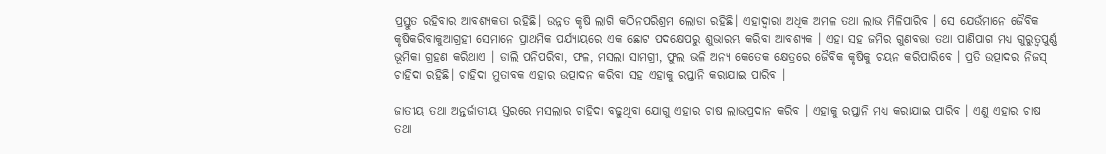ପ୍ରସ୍ତୁତ ରହିବାର ଆବଶ୍ୟକତା ରହିଛି। ଉନ୍ନତ କୃଷି ଲାଗି କଠିନପରିଶ୍ରମ ଲୋଡା ରହିଛି। ଏହାଦ୍ଵାରା ଅଧିକ ଅମଳ ତଥା ଲାଭ ମିଳିପାରିବ । ସେ ଯେଉଁମାନେ ଜୈବିକ କୃଷିକରିବାକୁଆଗ୍ରହୀ ସେମାନେ ପ୍ରାଥମିକ ପର୍ଯ୍ୟାୟରେ ଏକ ଛୋଟ ପଦକ୍ଷେପରୁ ଶୁଭାରମ୍ଭ କରିବା ଆବଶ୍ୟକ । ଏହା ସହ ଜମିର ଗୁଣବତ୍ତା ତଥା ପାଣିପାଗ ମଧ୍ୟ ଗୁରୁତ୍ଵପୁର୍ଣ୍ଣ ଭୂମିକା ଗ୍ରହଣ କରିଥାଏ । ଡାଲି ପନିପରିବା, ଫଳ, ମସଲା ସାମଗ୍ରୀ, ଫୁଲ ଭଳି ଅନ୍ୟ କେତେକ କ୍ଷେତ୍ରରେ ଜୈବିକ କୃଷିକୁ ଚୟନ କରିପାରିବେ । ପ୍ରତି ଉତ୍ପାଦର ନିଜସ୍ ଚାହିଦା ରହିଛି। ଚାହିଦା ମୁତାବକ ଏହାର ଉତ୍ପାଦନ କରିବା ସହ ଏହାକୁ ରପ୍ତାନି କରାଯାଇ ପାରିବ ।

ଜାତୀୟ ତଥା ଅନ୍ତର୍ଜାତୀୟ ସ୍ତରରେ ମସଲାର ଚାହିଦା ବଢୁଥିବା ଯୋଗୁ ଏହାର ଚାଷ ଲାଭପ୍ରଦାନ କରିବ । ଏହାକୁ ରପ୍ତାନି ମଧ୍ୟ କରାଯାଇ ପାରିବ । ଏଣୁ ଏହାର ଚାଷ ତଥା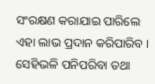ସଂରକ୍ଷଣ କରାଯାଇ ପାରିଲେ ଏହା ଲାଭ ପ୍ରଦାନ କରିପାରିବ । ସେହିଭଳି ପନିପରିବା ତଥା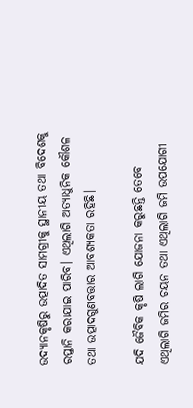ଉଦ୍ୟାନକୃଷିରୁ ଉତ୍ପାଦିତ ସାମଗ୍ରୀକୁ ସ୍ଥାନୀୟ ତଥା ବିଦେଶକୁ ରପ୍ତାନି କରାଯାଇ ପାରିବ। ଏଥିଲାଗି ଅତ୍ୟାଧୁନିକ କୌଶଳ ତଥା ଉତ୍ପାଦଗୁଣବତ୍ତାର ଆବଶ୍ୟକତା ରହିଛି।

ଯଦି ଜୈବିକ କୃଷି ଲାଗି ଯୋଜନା କରୁଛନ୍ତି ତେବେ ଏଥିଲାଗି ଜମିର ଚୟନ ତଥା ଏଥିଲାଗି ଜମି ଉପଯୋଗୀ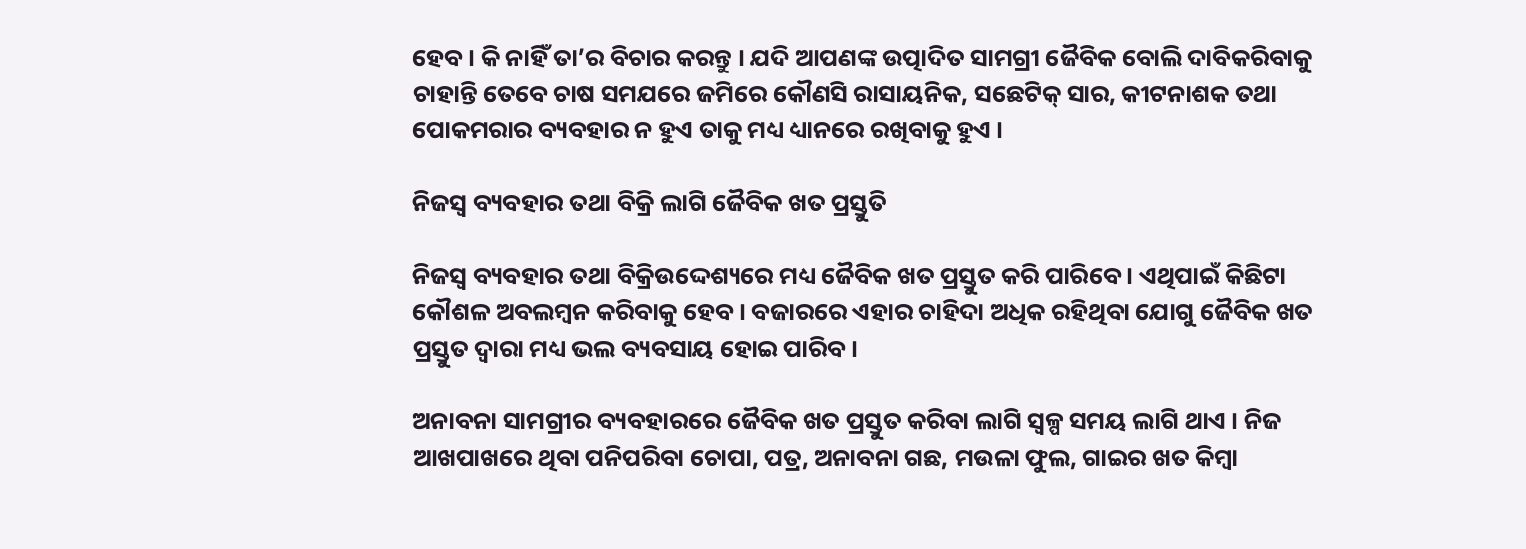ହେବ । କି ନାହିଁ ତା’ର ବିଚାର କରନ୍ତୁ । ଯଦି ଆପଣଙ୍କ ଉତ୍ପାଦିତ ସାମଗ୍ରୀ ଜୈବିକ ବୋଲି ଦାବିକରିବାକୁ ଚାହାନ୍ତି ତେବେ ଚାଷ ସମଯରେ ଜମିରେ କୌଣସି ରାସାୟନିକ, ସଛେଟିକ୍ ସାର, କୀଟନାଶକ ତଥା ପୋକମରାର ବ୍ୟବହାର ନ ହୁଏ ତାକୁ ମଧ୍ୟ ଧ୍ୟାନରେ ରଖିବାକୁ ହୁଏ ।

ନିଜସ୍ଵ ବ୍ୟବହାର ତଥା ବିକ୍ରି ଲାଗି ଜୈବିକ ଖତ ପ୍ରସ୍ତୁତି

ନିଜସ୍ଵ ବ୍ୟବହାର ତଥା ବିକ୍ରିଉଦ୍ଦେଶ୍ୟରେ ମଧ୍ୟ ଜୈବିକ ଖତ ପ୍ରସ୍ତୁତ କରି ପାରିବେ । ଏଥିପାଇଁ କିଛିଟା କୌଶଳ ଅବଲମ୍ବନ କରିବାକୁ ହେବ । ବଜାରରେ ଏହାର ଚାହିଦା ଅଧିକ ରହିଥିବା ଯୋଗୁ ଜୈବିକ ଖତ ପ୍ରସ୍ତୁତ ଦ୍ଵାରା ମଧ୍ୟ ଭଲ ବ୍ୟବସାୟ ହୋଇ ପାରିବ।

ଅନାବନା ସାମଗ୍ରୀର ବ୍ୟବହାରରେ ଜୈବିକ ଖତ ପ୍ରସ୍ତୁତ କରିବା ଲାଗି ସ୍ୱଳ୍ପ ସମୟ ଲାଗି ଥାଏ । ନିଜ ଆଖପାଖରେ ଥିବା ପନିପରିବା ଚୋପା, ପତ୍ର, ଅନାବନା ଗଛ, ମଉଳା ଫୁଲ, ଗାଇର ଖତ କିମ୍ବା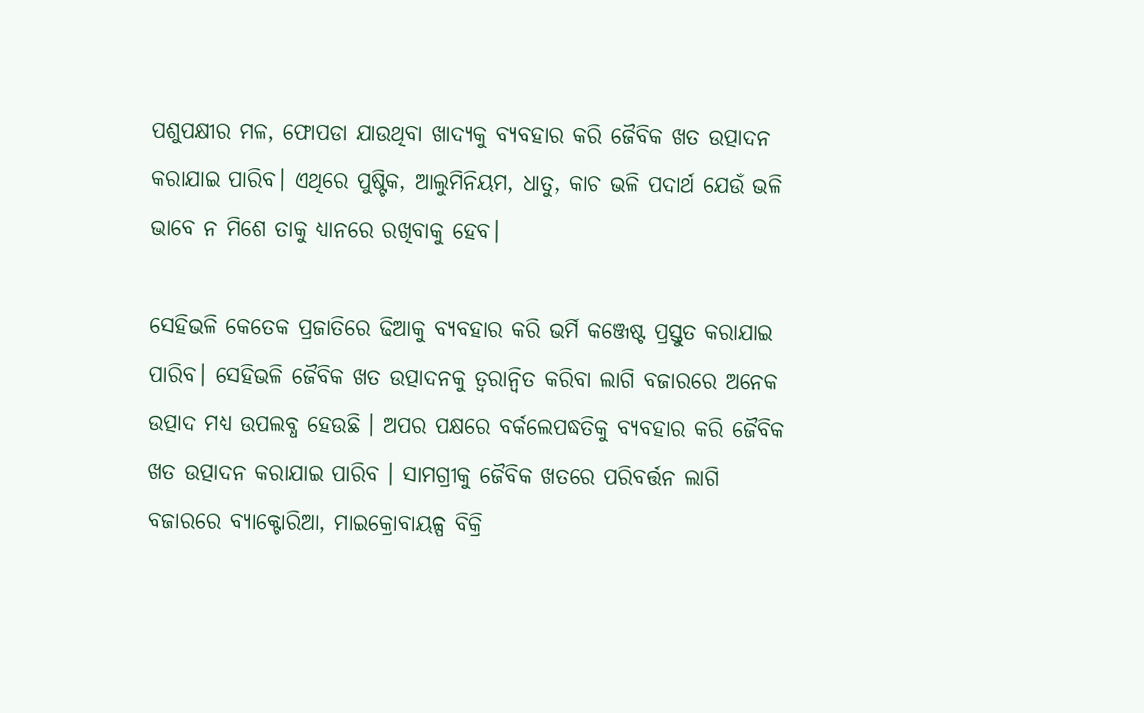ପଶୁପକ୍ଷୀର ମଳ, ଫୋପଡା ଯାଉଥିବା ଖାଦ୍ୟକୁ ବ୍ୟବହାର କରି ଜୈବିକ ଖତ ଉତ୍ପାଦନ କରାଯାଇ ପାରିବ। ଏଥିରେ ପୁଷ୍ଟିକ, ଆଲୁମିନିୟମ, ଧାତୁ, କାଚ ଭଳି ପଦାର୍ଥ ଯେଉଁ ଭଳି ଭାବେ ନ ମିଶେ ତାକୁ ଧ୍ୟାନରେ ରଖିବାକୁ ହେବ।

ସେହିଭଳି କେତେକ ପ୍ରଜାତିରେ ଢିଆକୁ ବ୍ୟବହାର କରି ଭର୍ମି କଞ୍ଜେଷ୍ଟ ପ୍ରସ୍ତୁତ କରାଯାଇ ପାରିବ। ସେହିଭଳି ଜୈବିକ ଖତ ଉତ୍ପାଦନକୁ ତ୍ଵରାନ୍ୱିତ କରିବା ଲାଗି ବଜାରରେ ଅନେକ ଉତ୍ପାଦ ମଧ୍ୟ ଉପଲବ୍ଧ ହେଉଛି । ଅପର ପକ୍ଷରେ ବର୍କଲେପଦ୍ଧତିକୁ ବ୍ୟବହାର କରି ଜୈବିକ ଖତ ଉତ୍ପାଦନ କରାଯାଇ ପାରିବ । ସାମଗ୍ରୀକୁ ଜୈବିକ ଖତରେ ପରିବର୍ତ୍ତନ ଲାଗି ବଜାରରେ ବ୍ୟାକ୍ଟୋରିଆ, ମାଇକ୍ରୋବାୟଳ୍ପ ବିକ୍ରି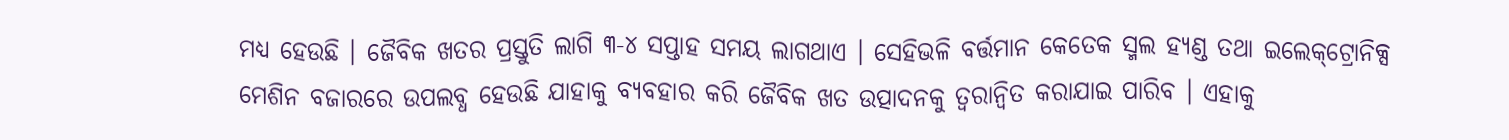ମଧ୍ୟ ହେଉଛି । ଜୈବିକ ଖତର ପ୍ରସ୍ତୁତି ଲାଗି ୩-୪ ସପ୍ତାହ ସମୟ ଲାଗଥାଏ । ସେହିଭଳି ବର୍ତ୍ତମାନ କେତେକ ସ୍ମଲ ହ୍ୟଣ୍ଡ ତଥା ଇଲେକ୍‌ଟ୍ରୋନିକ୍ସ ମେଶିନ ବଜାରରେ ଉପଲବ୍ଧ ହେଉଛି ଯାହାକୁ ବ୍ୟବହାର କରି ଜୈବିକ ଖତ ଉତ୍ପାଦନକୁ ତ୍ଵରାନ୍ୱିତ କରାଯାଇ ପାରିବ । ଏହାକୁ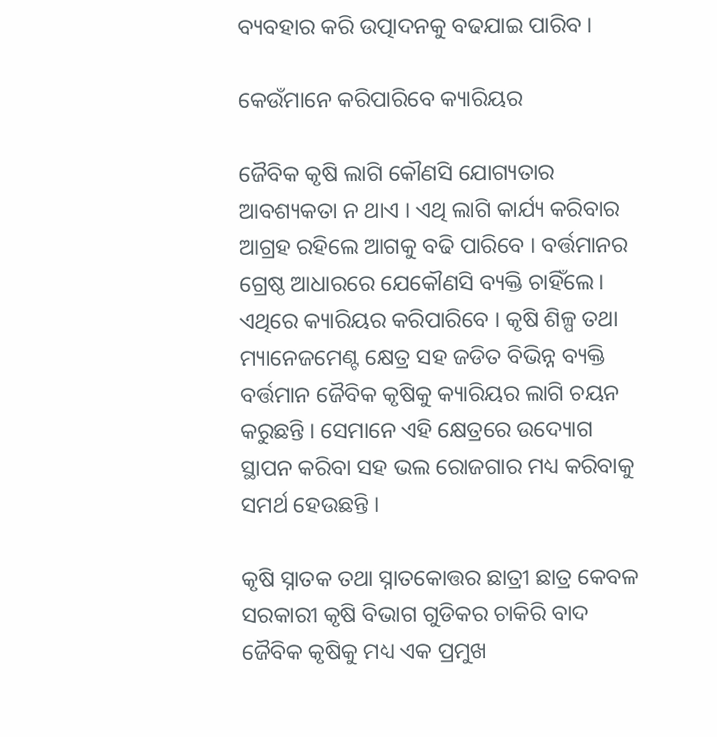ବ୍ୟବହାର କରି ଉତ୍ପାଦନକୁ ବଢଯାଇ ପାରିବ ।

କେଉଁମାନେ କରିପାରିବେ କ୍ୟାରିୟର

ଜୈବିକ କୃଷି ଲାଗି କୌଣସି ଯୋଗ୍ୟତାର ଆବଶ୍ୟକତା ନ ଥାଏ । ଏଥି ଲାଗି କାର୍ଯ୍ୟ କରିବାର ଆଗ୍ରହ ରହିଲେ ଆଗକୁ ବଢି ପାରିବେ । ବର୍ତ୍ତମାନର ଗ୍ରେଷ୍ଠ ଆଧାରରେ ଯେକୌଣସି ବ୍ୟକ୍ତି ଚାହିଁଲେ। ଏଥିରେ କ୍ୟାରିୟର କରିପାରିବେ । କୃଷି ଶିଳ୍ପ ତଥା ମ୍ୟାନେଜମେଣ୍ଟ କ୍ଷେତ୍ର ସହ ଜଡିତ ବିଭିନ୍ନ ବ୍ୟକ୍ତି ବର୍ତ୍ତମାନ ଜୈବିକ କୃଷିକୁ କ୍ୟାରିୟର ଲାଗି ଚୟନ କରୁଛନ୍ତି । ସେମାନେ ଏହି କ୍ଷେତ୍ରରେ ଉଦ୍ୟୋଗ ସ୍ଥାପନ କରିବା ସହ ଭଲ ରୋଜଗାର ମଧ୍ୟ କରିବାକୁ ସମର୍ଥ ହେଉଛନ୍ତି ।

କୃଷି ସ୍ନାତକ ତଥା ସ୍ନାତକୋତ୍ତର ଛାତ୍ରୀ ଛାତ୍ର କେବଳ ସରକାରୀ କୃଷି ବିଭାଗ ଗୁଡିକର ଚାକିରି ବାଦ ଜୈବିକ କୃଷିକୁ ମଧ୍ୟ ଏକ ପ୍ରମୁଖ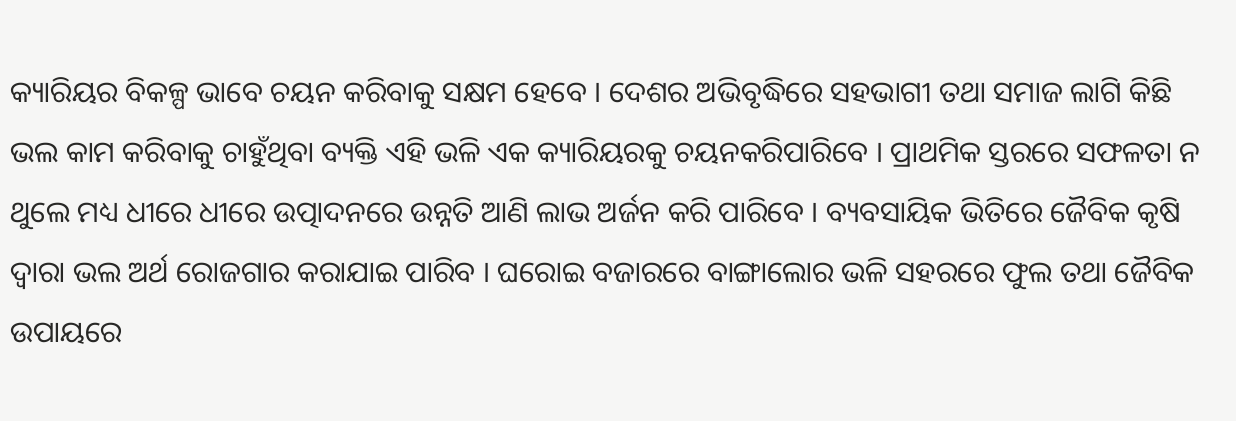କ୍ୟାରିୟର ବିକଳ୍ପ ଭାବେ ଚୟନ କରିବାକୁ ସକ୍ଷମ ହେବେ । ଦେଶର ଅଭିବୃଦ୍ଧିରେ ସହଭାଗୀ ତଥା ସମାଜ ଲାଗି କିଛି ଭଲ କାମ କରିବାକୁ ଚାହୁଁଥିବା ବ୍ୟକ୍ତି ଏହି ଭଳି ଏକ କ୍ୟାରିୟରକୁ ଚୟନକରିପାରିବେ । ପ୍ରାଥମିକ ସ୍ତରରେ ସଫଳତା ନ ଥୁଲେ ମଧ୍ୟ ଧୀରେ ଧୀରେ ଉତ୍ପାଦନରେ ଉନ୍ନତି ଆଣି ଲାଭ ଅର୍ଜନ କରି ପାରିବେ । ବ୍ୟବସାୟିକ ଭିତିରେ ଜୈବିକ କୃଷି ଦ୍ଵାରା ଭଲ ଅର୍ଥ ରୋଜଗାର କରାଯାଇ ପାରିବ । ଘରୋଇ ବଜାରରେ ବାଙ୍ଗାଲୋର ଭଳି ସହରରେ ଫୁଲ ତଥା ଜୈବିକ ଉପାୟରେ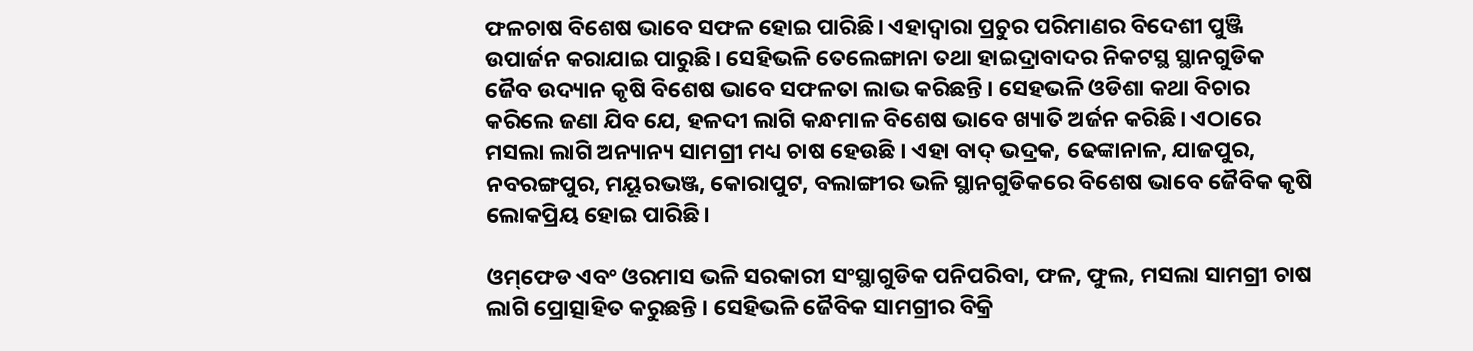ଫଳଚାଷ ବିଶେଷ ଭାବେ ସଫଳ ହୋଇ ପାରିଛି। ଏହାଦ୍ଵାରା ପ୍ରଚୁର ପରିମାଣର ବିଦେଶୀ ପୁଞ୍ଜି ଉପାର୍ଜନ କରାଯାଇ ପାରୁଛି। ସେହିଭଳି ତେଲେଙ୍ଗାନା ତଥା ହାଇଦ୍ରାବାଦର ନିକଟସ୍ଥ ସ୍ଥାନଗୁଡିକ ଜୈବ ଉଦ୍ୟାନ କୃଷି ବିଶେଷ ଭାବେ ସଫଳତା ଲାଭ କରିଛନ୍ତି । ସେହଭଳି ଓଡିଶା କଥା ବିଚାର କରିଲେ ଜଣା ଯିବ ଯେ, ହଳଦୀ ଲାଗି କନ୍ଧମାଳ ବିଶେଷ ଭାବେ ଖ୍ୟାତି ଅର୍ଜନ କରିଛି। ଏଠାରେ ମସଲା ଲାଗି ଅନ୍ୟାନ୍ୟ ସାମଗ୍ରୀ ମଧ୍ୟ ଚାଷ ହେଉଛି । ଏହା ବାଦ୍ ଭଦ୍ରକ, ଢେଙ୍କାନାଳ, ଯାଜପୁର, ନବରଙ୍ଗପୁର, ମୟୂରଭଞ୍ଜ, କୋରାପୁଟ, ବଲାଙ୍ଗୀର ଭଳି ସ୍ଥାନଗୁଡିକରେ ବିଶେଷ ଭାବେ ଜୈବିକ କୃଷି ଲୋକପ୍ରିୟ ହୋଇ ପାରିଛି।

ଓମ୍‌ଫେଡ ଏବଂ ଓରମାସ ଭଳି ସରକାରୀ ସଂସ୍ଥାଗୁଡିକ ପନିପରିବା, ଫଳ, ଫୁଲ, ମସଲା ସାମଗ୍ରୀ ଚାଷ ଲାଗି ପ୍ରୋତ୍ସାହିତ କରୁଛନ୍ତି । ସେହିଭଳି ଜୈବିକ ସାମଗ୍ରୀର ବିକ୍ରି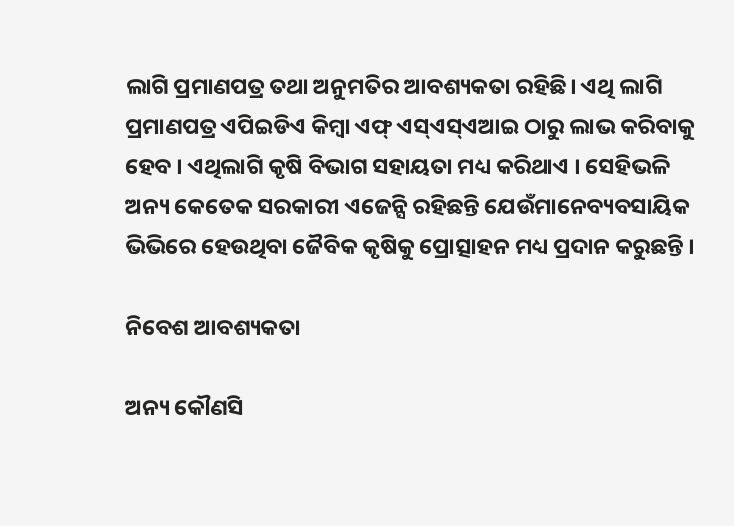ଲାଗି ପ୍ରମାଣପତ୍ର ତଥା ଅନୁମତିର ଆବଶ୍ୟକତା ରହିଛି। ଏଥି ଲାଗି ପ୍ରମାଣପତ୍ର ଏପିଇଡିଏ କିମ୍ବା ଏଫ୍ ଏସ୍ଏସ୍ଏଆଇ ଠାରୁ ଲାଭ କରିବାକୁ ହେବ । ଏଥିଲାଗି କୃଷି ବିଭାଗ ସହାୟତା ମଧ୍ୟ କରିଥାଏ । ସେହିଭଳି ଅନ୍ୟ କେତେକ ସରକାରୀ ଏଜେନ୍ସି ରହିଛନ୍ତି ଯେଉଁମାନେବ୍ୟବସାୟିକ ଭିଭିରେ ହେଉଥିବା ଜୈବିକ କୃଷିକୁ ପ୍ରୋତ୍ସାହନ ମଧ୍ୟ ପ୍ରଦାନ କରୁଛନ୍ତି ।

ନିବେଶ ଆବଶ୍ୟକତା

ଅନ୍ୟ କୌଣସି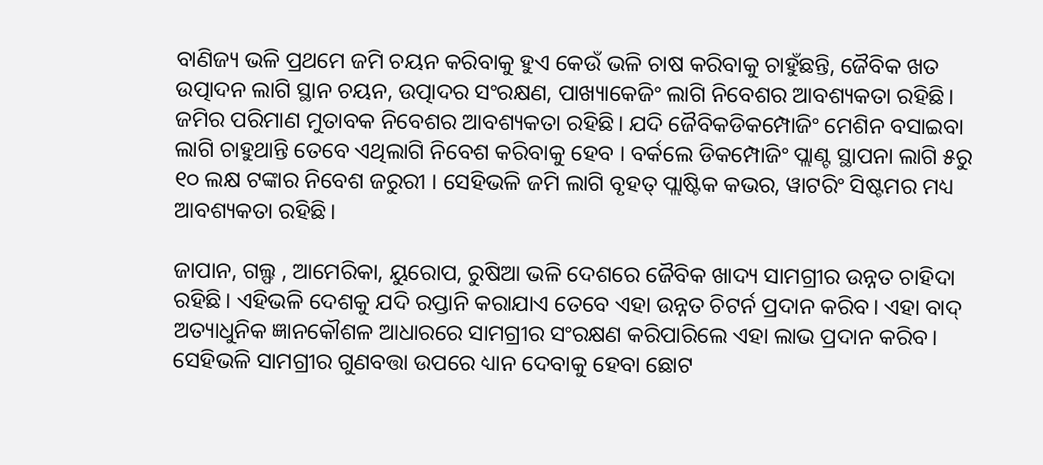ବାଣିଜ୍ୟ ଭଳି ପ୍ରଥମେ ଜମି ଚୟନ କରିବାକୁ ହୁଏ କେଉଁ ଭଳି ଚାଷ କରିବାକୁ ଚାହୁଁଛନ୍ତି, ଜୈବିକ ଖତ ଉତ୍ପାଦନ ଲାଗି ସ୍ଥାନ ଚୟନ, ଉତ୍ପାଦର ସଂରକ୍ଷଣ, ପାଖ୍ୟାକେଜିଂ ଲାଗି ନିବେଶର ଆବଶ୍ୟକତା ରହିଛି। ଜମିର ପରିମାଣ ମୁତାବକ ନିବେଶର ଆବଶ୍ୟକତା ରହିଛି। ଯଦି ଜୈବିକଡିକମ୍ପୋଜିଂ ମେଶିନ ବସାଇବା ଲାଗି ଚାହୁଥାନ୍ତି ତେବେ ଏଥିଲାଗି ନିବେଶ କରିବାକୁ ହେବ । ବର୍କଲେ ଡିକମ୍ପୋଜିଂ ପ୍ଲାଣ୍ଟ ସ୍ଥାପନା ଲାଗି ୫ରୁ ୧୦ ଲକ୍ଷ ଟଙ୍କାର ନିବେଶ ଜରୁରୀ । ସେହିଭଳି ଜମି ଲାଗି ବୃହତ୍ ପ୍ଲାଷ୍ଟିକ କଭର, ୱାଟରିଂ ସିଷ୍ଟମର ମଧ୍ୟ ଆବଶ୍ୟକତା ରହିଛି।

ଜାପାନ, ଗଲ୍ଫ , ଆମେରିକା, ୟୁରୋପ, ରୁଷିଆ ଭଳି ଦେଶରେ ଜୈବିକ ଖାଦ୍ୟ ସାମଗ୍ରୀର ଉନ୍ନତ ଚାହିଦା ରହିଛି। ଏହିଭଳି ଦେଶକୁ ଯଦି ରପ୍ତାନି କରାଯାଏ ତେବେ ଏହା ଉନ୍ନତ ଚିଟର୍ନ ପ୍ରଦାନ କରିବ। ଏହା ବାଦ୍ ଅତ୍ୟାଧୁନିକ ଜ୍ଞାନକୌଶଳ ଆଧାରରେ ସାମଗ୍ରୀର ସଂରକ୍ଷଣ କରିପାରିଲେ ଏହା ଲାଭ ପ୍ରଦାନ କରିବ। ସେହିଭଳି ସାମଗ୍ରୀର ଗୁଣବତ୍ତା ଉପରେ ଧ୍ୟାନ ଦେବାକୁ ହେବା ଛୋଟ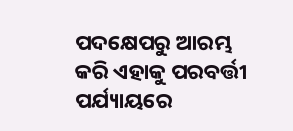ପଦକ୍ଷେପରୁ ଆରମ୍ଭ କରି ଏହାକୁ ପରବର୍ତ୍ତୀ ପର୍ଯ୍ୟାୟରେ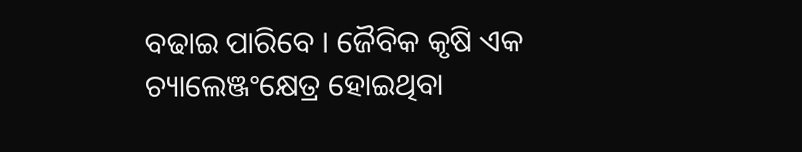ବଢାଇ ପାରିବେ । ଜୈବିକ କୃଷି ଏକ ଚ୍ୟାଲେଞ୍ଜଂକ୍ଷେତ୍ର ହୋଇଥିବା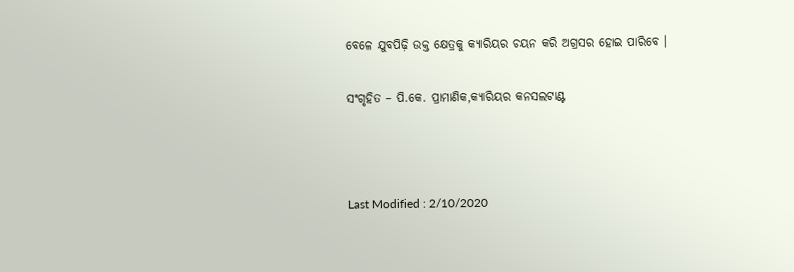ବେଳେ ଯୁବପିଢ଼ି ଉକ୍ତ କ୍ଷେତ୍ରକୁ କ୍ୟାରିୟର ଚୟନ କରି ଅଗ୍ରସର ହୋଇ ପାରିବେ ।

ସଂଗୃହିତ – ପି.କେ. ପ୍ରାମାଣିକ,କ୍ୟାରିୟର କନସଲଟାଣ୍ଟ



Last Modified : 2/10/2020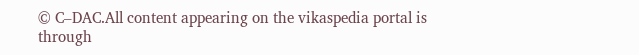© C–DAC.All content appearing on the vikaspedia portal is through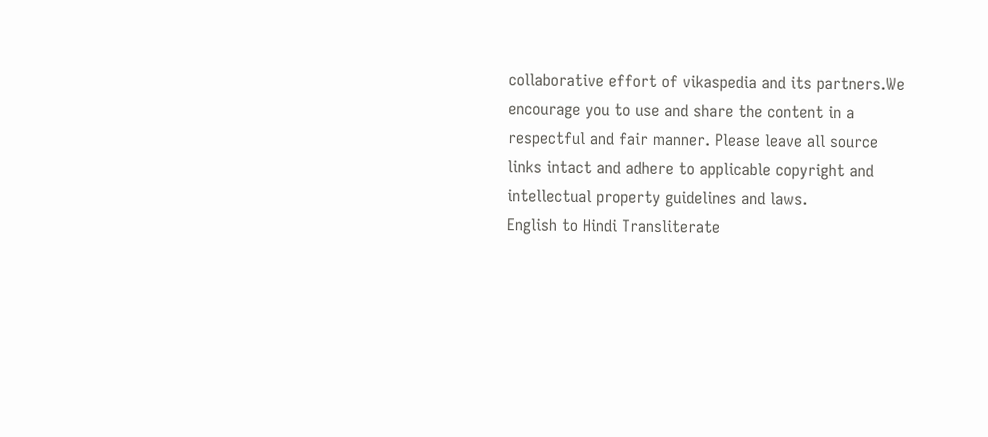collaborative effort of vikaspedia and its partners.We encourage you to use and share the content in a respectful and fair manner. Please leave all source links intact and adhere to applicable copyright and intellectual property guidelines and laws.
English to Hindi Transliterate